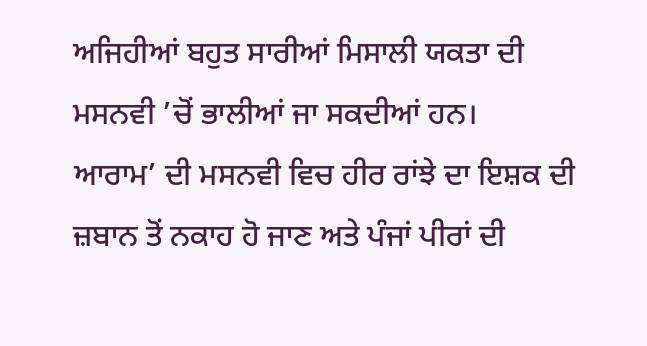ਅਜਿਹੀਆਂ ਬਹੁਤ ਸਾਰੀਆਂ ਮਿਸਾਲੀ ਯਕਤਾ ਦੀ ਮਸਨਵੀ ’ਚੋਂ ਭਾਲੀਆਂ ਜਾ ਸਕਦੀਆਂ ਹਨ।
ਆਰਾਮ’ ਦੀ ਮਸਨਵੀ ਵਿਚ ਹੀਰ ਰਾਂਝੇ ਦਾ ਇਸ਼ਕ ਦੀ ਜ਼ਬਾਨ ਤੋਂ ਨਕਾਹ ਹੋ ਜਾਣ ਅਤੇ ਪੰਜਾਂ ਪੀਰਾਂ ਦੀ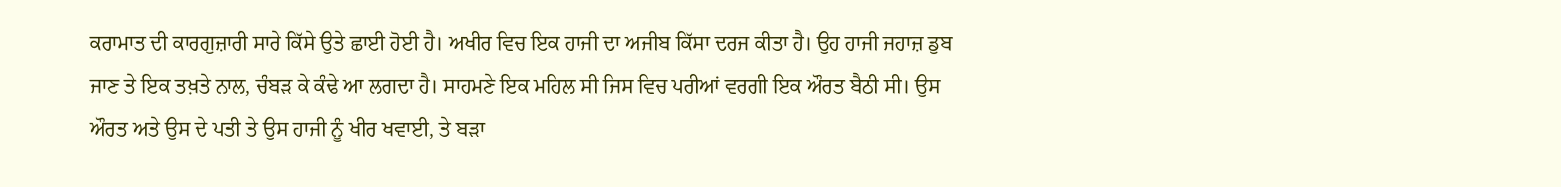ਕਰਾਮਾਤ ਦੀ ਕਾਰਗੁਜ਼ਾਰੀ ਸਾਰੇ ਕਿੱਸੇ ਉਤੇ ਛਾਈ ਹੋਈ ਹੈ। ਅਖੀਰ ਵਿਚ ਇਕ ਹਾਜੀ ਦਾ ਅਜੀਬ ਕਿੱਸਾ ਦਰਜ ਕੀਤਾ ਹੈ। ਉਹ ਹਾਜੀ ਜਹਾਜ਼ ਡੁਬ ਜਾਣ ਤੇ ਇਕ ਤਖ਼ਤੇ ਨਾਲ, ਚੰਬੜ ਕੇ ਕੰਢੇ ਆ ਲਗਦਾ ਹੈ। ਸਾਹਮਣੇ ਇਕ ਮਹਿਲ ਸੀ ਜਿਸ ਵਿਚ ਪਰੀਆਂ ਵਰਗੀ ਇਕ ਔਰਤ ਬੈਠੀ ਸੀ। ਉਸ ਔਰਤ ਅਤੇ ਉਸ ਦੇ ਪਤੀ ਤੇ ਉਸ ਹਾਜੀ ਨੂੰ ਖੀਰ ਖਵਾਈ, ਤੇ ਬੜਾ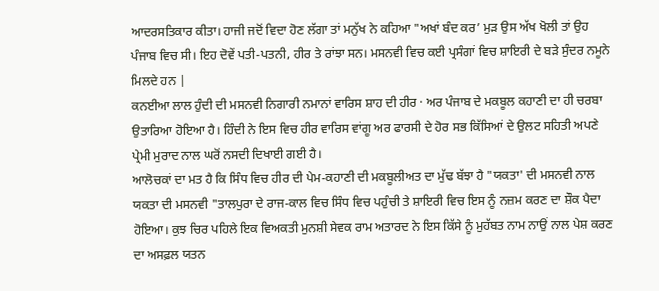ਆਦਰਸਤਿਕਾਰ ਕੀਤਾ। ਹਾਜੀ ਜਦੋਂ ਵਿਦਾ ਹੋਣ ਲੱਗਾ ਤਾਂ ਮਨੁੱਖ ਨੇ ਕਹਿਆ "ਅਖਾਂ ਬੰਦ ਕਰ’ ਮੁੜ ਉਸ ਅੱਖ ਖੋਲੀ ਤਾਂ ਉਹ ਪੰਜਾਬ ਵਿਚ ਸੀ। ਇਹ ਦੋਵੇਂ ਪਤੀ-ਪਤਨੀ, ਹੀਰ ਤੇ ਰਾਂਝਾ ਸਨ। ਮਸਨਵੀ ਵਿਚ ਕਈ ਪ੍ਰਸੰਗਾਂ ਵਿਚ ਸ਼ਾਇਰੀ ਦੇ ਬੜੇ ਸੁੰਦਰ ਨਮੂਨੇ ਮਿਲਦੇ ਹਨ |
ਕਨਈਆ ਲਾਲ ਹੁੰਦੀ ਦੀ ਮਸਨਵੀ ਨਿਗਾਰੀ ਨਮਾਨਾਂ ਵਾਰਿਸ ਸ਼ਾਹ ਦੀ ਹੀਰ · ਅਰ ਪੰਜਾਬ ਦੇ ਮਕਬੂਲ ਕਹਾਣੀ ਦਾ ਹੀ ਚਰਬਾ ਉਤਾਰਿਆ ਹੋਇਆ ਹੈ। ਹਿੰਦੀ ਨੇ ਇਸ ਵਿਚ ਹੀਰ ਵਾਰਿਸ ਵਾਂਗੂ ਅਰ ਫਾਰਸੀ ਦੇ ਹੋਰ ਸਭ ਕਿੱਸਿਆਂ ਦੇ ਉਲਟ ਸਹਿਤੀ ਅਪਣੇ ਪ੍ਰੇਮੀ ਮੁਰਾਦ ਨਾਲ ਘਰੋਂ ਨਸਦੀ ਦਿਖਾਈ ਗਈ ਹੈ।
ਆਲੋਚਕਾਂ ਦਾ ਮਤ ਹੈ ਕਿ ਸਿੰਧ ਵਿਚ ਹੀਰ ਦੀ ਪੇਮ-ਕਹਾਣੀ ਦੀ ਮਕਬੂਲੀਅਤ ਦਾ ਮੁੱਢ ਬੱਝਾ ਹੈ "ਯਕਤਾ' ਦੀ ਮਸਨਵੀ ਨਾਲ ਯਕਤਾ ਦੀ ਮਸਨਵੀ "ਤਾਲਪੁਰਾ ਦੇ ਰਾਜ-ਕਾਲ ਵਿਚ ਸਿੰਧ ਵਿਚ ਪਹੁੰਚੀ ਤੇ ਸ਼ਾਇਰੀ ਵਿਚ ਇਸ ਨੂੰ ਨਜ਼ਮ ਕਰਣ ਦਾ ਸ਼ੌਕ ਪੈਦਾ ਹੋਇਆ। ਕੁਝ ਚਿਰ ਪਹਿਲੇ ਇਕ ਵਿਅਕਤੀ ਮੁਨਸ਼ੀ ਸੇਵਕ ਰਾਮ ਅਤਾਰਦ ਨੇ ਇਸ ਕਿੱਸੇ ਨੂੰ ਮੁਹੱਬਤ ਨਾਮ ਨਾਉਂ ਨਾਲ ਪੇਸ਼ ਕਰਣ ਦਾ ਅਸਫ਼ਲ ਯਤਨ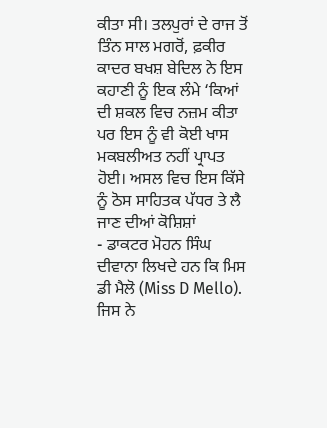ਕੀਤਾ ਸੀ। ਤਲਪੁਰਾਂ ਦੇ ਰਾਜ ਤੋਂ ਤਿੰਨ ਸਾਲ ਮਗਰੋਂ, ਫ਼ਕੀਰ ਕਾਦਰ ਬਖਸ਼ ਬੇਦਿਲ ਨੇ ਇਸ ਕਹਾਣੀ ਨੂੰ ਇਕ ਲੰਮੇ ‘ਕਿਆਂ ਦੀ ਸ਼ਕਲ ਵਿਚ ਨਜ਼ਮ ਕੀਤਾ ਪਰ ਇਸ ਨੂੰ ਵੀ ਕੋਈ ਖਾਸ ਮਕਬਲੀਅਤ ਨਹੀਂ ਪ੍ਰਾਪਤ ਹੋਈ। ਅਸਲ ਵਿਚ ਇਸ ਕਿੱਸੇ ਨੂੰ ਠੋਸ ਸਾਹਿਤਕ ਪੱਧਰ ਤੇ ਲੈ ਜਾਣ ਦੀਆਂ ਕੋਸ਼ਿਸ਼ਾਂ
- ਡਾਕਟਰ ਮੋਹਨ ਸਿੰਘ ਦੀਵਾਨਾ ਲਿਖਦੇ ਹਨ ਕਿ ਮਿਸ ਡੀ ਮੈਲੋ (Miss D Mello). ਜਿਸ ਨੇ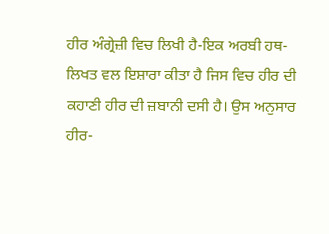ਹੀਰ ਅੰਗ੍ਰੇਜ਼ੀ ਵਿਚ ਲਿਖੀ ਹੈ-ਇਕ ਅਰਬੀ ਹਥ-ਲਿਖਤ ਵਲ ਇਸ਼ਾਰਾ ਕੀਤਾ ਹੈ ਜਿਸ ਵਿਚ ਹੀਰ ਦੀ ਕਹਾਣੀ ਹੀਰ ਦੀ ਜ਼ਬਾਨੀ ਦਸੀ ਹੈ। ਉਸ ਅਨੁਸਾਰ ਹੀਰ-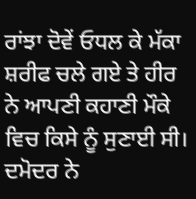ਰਾਂਝਾ ਦੋਵੇਂ ਓਧਲ ਕੇ ਮੱਕਾ ਸ਼ਰੀਫ ਚਲੇ ਗਏ ਤੇ ਹੀਰ ਨੇ ਆਪਣੀ ਕਹਾਣੀ ਮੌਕੇ ਵਿਚ ਕਿਸੇ ਨੂੰ ਸੁਣਾਈ ਸੀ। ਦਮੋਦਰ ਨੇ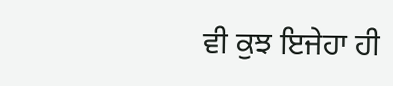ਵੀ ਕੁਝ ਇਜੇਹਾ ਹੀ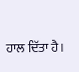ਹਾਲ ਦਿੱਤਾ ਹੈ।